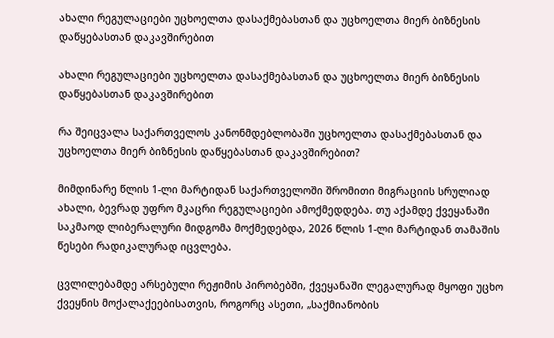ახალი რეგულაციები უცხოელთა დასაქმებასთან და უცხოელთა მიერ ბიზნესის დაწყებასთან დაკავშირებით

ახალი რეგულაციები უცხოელთა დასაქმებასთან და უცხოელთა მიერ ბიზნესის დაწყებასთან დაკავშირებით

რა შეიცვალა საქართველოს კანონმდებლობაში უცხოელთა დასაქმებასთან და უცხოელთა მიერ ბიზნესის დაწყებასთან დაკავშირებით?

მიმდინარე წლის 1-ლი მარტიდან საქართველოში შრომითი მიგრაციის სრულიად ახალი, ბევრად უფრო მკაცრი რეგულაციები ამოქმედდება. თუ აქამდე ქვეყანაში საკმაოდ ლიბერალური მიდგომა მოქმედებდა, 2026 წლის 1-ლი მარტიდან თამაშის წესები რადიკალურად იცვლება.

ცვლილებამდე არსებული რეჟიმის პირობებში, ქვეყანაში ლეგალურად მყოფი უცხო ქვეყნის მოქალაქეებისათვის, როგორც ასეთი, „საქმიანობის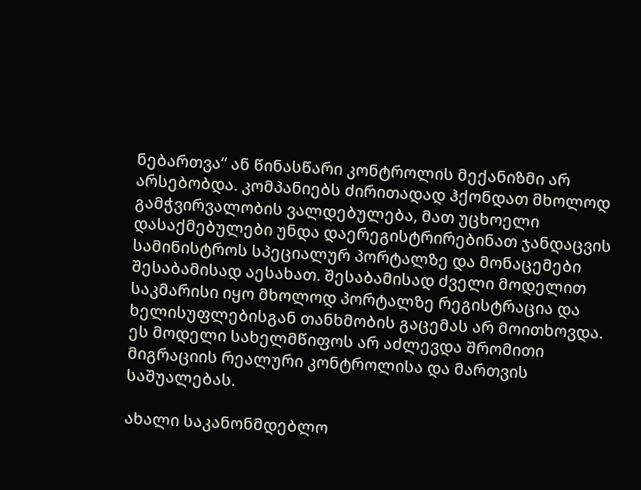ნებართვა“ ან წინასწარი კონტროლის მექანიზმი არ არსებობდა. კომპანიებს ძირითადად ჰქონდათ მხოლოდ გამჭვირვალობის ვალდებულება, მათ უცხოელი დასაქმებულები უნდა დაერეგისტრირებინათ ჯანდაცვის სამინისტროს სპეციალურ პორტალზე და მონაცემები შესაბამისად აესახათ. შესაბამისად ძველი მოდელით საკმარისი იყო მხოლოდ პორტალზე რეგისტრაცია და ხელისუფლებისგან თანხმობის გაცემას არ მოითხოვდა. ეს მოდელი სახელმწიფოს არ აძლევდა შრომითი მიგრაციის რეალური კონტროლისა და მართვის საშუალებას.

ახალი საკანონმდებლო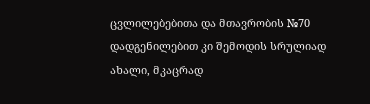ცვლილებებითა და მთავრობის №70 დადგენილებით კი შემოდის სრულიად ახალი, მკაცრად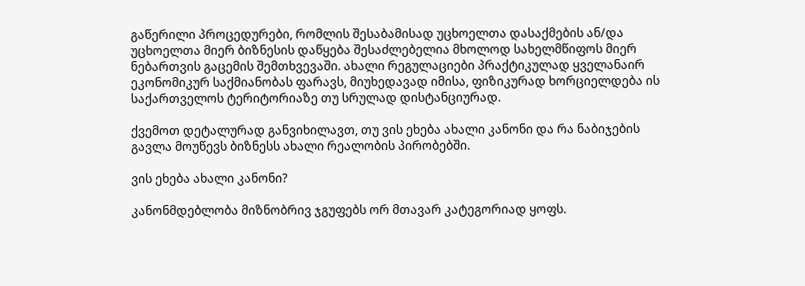გაწერილი პროცედურები, რომლის შესაბამისად უცხოელთა დასაქმების ან/და უცხოელთა მიერ ბიზნესის დაწყება შესაძლებელია მხოლოდ სახელმწიფოს მიერ ნებართვის გაცემის შემთხვევაში. ახალი რეგულაციები პრაქტიკულად ყველანაირ ეკონომიკურ საქმიანობას ფარავს, მიუხედავად იმისა, ფიზიკურად ხორციელდება ის საქართველოს ტერიტორიაზე თუ სრულად დისტანციურად.

ქვემოთ დეტალურად განვიხილავთ, თუ ვის ეხება ახალი კანონი და რა ნაბიჯების გავლა მოუწევს ბიზნესს ახალი რეალობის პირობებში.

ვის ეხება ახალი კანონი?

კანონმდებლობა მიზნობრივ ჯგუფებს ორ მთავარ კატეგორიად ყოფს.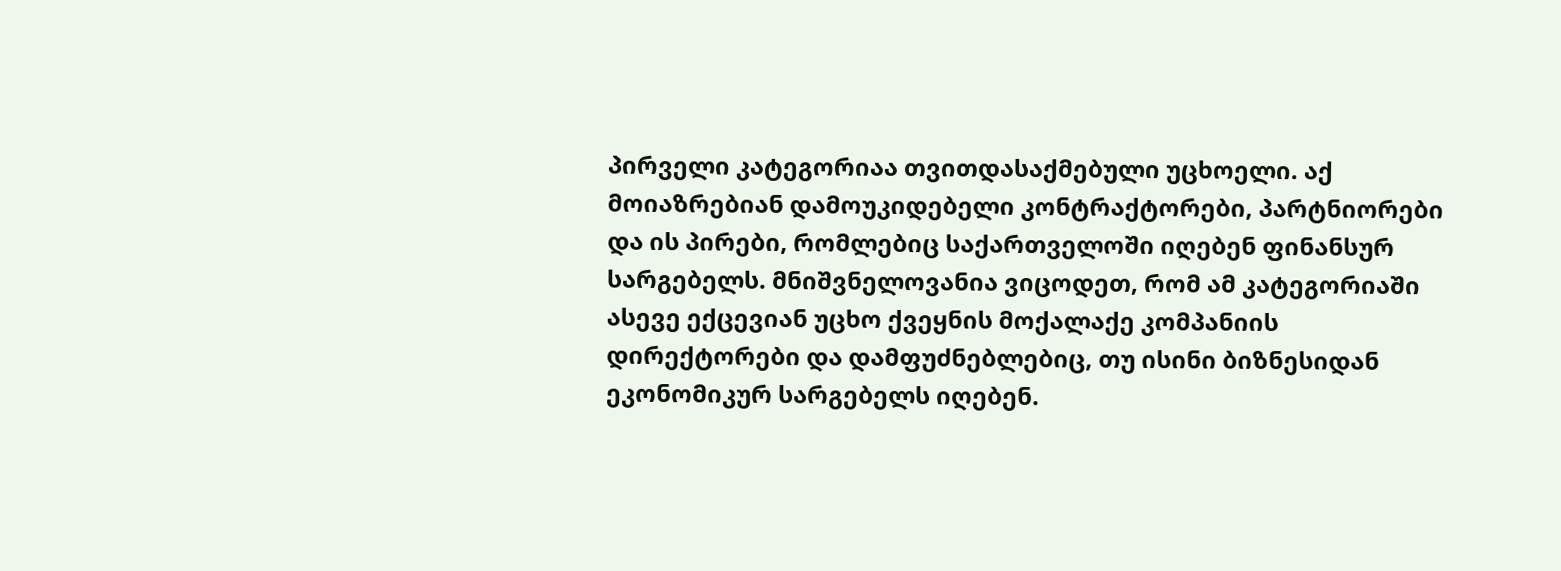პირველი კატეგორიაა თვითდასაქმებული უცხოელი. აქ მოიაზრებიან დამოუკიდებელი კონტრაქტორები, პარტნიორები და ის პირები, რომლებიც საქართველოში იღებენ ფინანსურ სარგებელს. მნიშვნელოვანია ვიცოდეთ, რომ ამ კატეგორიაში ასევე ექცევიან უცხო ქვეყნის მოქალაქე კომპანიის დირექტორები და დამფუძნებლებიც, თუ ისინი ბიზნესიდან ეკონომიკურ სარგებელს იღებენ.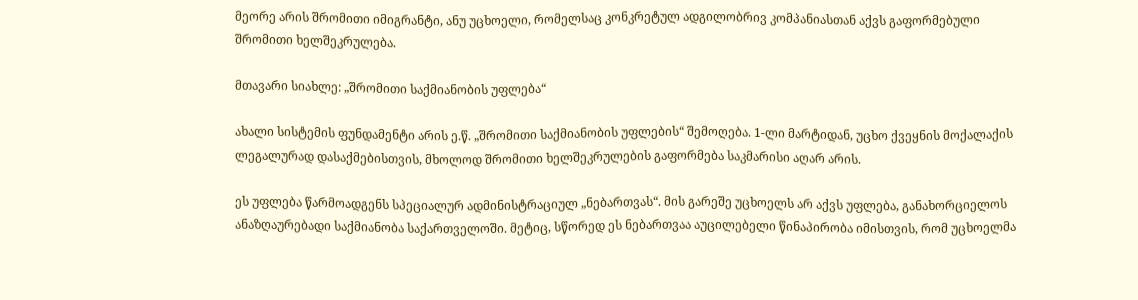მეორე არის შრომითი იმიგრანტი, ანუ უცხოელი, რომელსაც კონკრეტულ ადგილობრივ კომპანიასთან აქვს გაფორმებული შრომითი ხელშეკრულება.

მთავარი სიახლე: „შრომითი საქმიანობის უფლება“

ახალი სისტემის ფუნდამენტი არის ე.წ. „შრომითი საქმიანობის უფლების“ შემოღება. 1-ლი მარტიდან, უცხო ქვეყნის მოქალაქის ლეგალურად დასაქმებისთვის, მხოლოდ შრომითი ხელშეკრულების გაფორმება საკმარისი აღარ არის.

ეს უფლება წარმოადგენს სპეციალურ ადმინისტრაციულ „ნებართვას“. მის გარეშე უცხოელს არ აქვს უფლება, განახორციელოს ანაზღაურებადი საქმიანობა საქართველოში. მეტიც, სწორედ ეს ნებართვაა აუცილებელი წინაპირობა იმისთვის, რომ უცხოელმა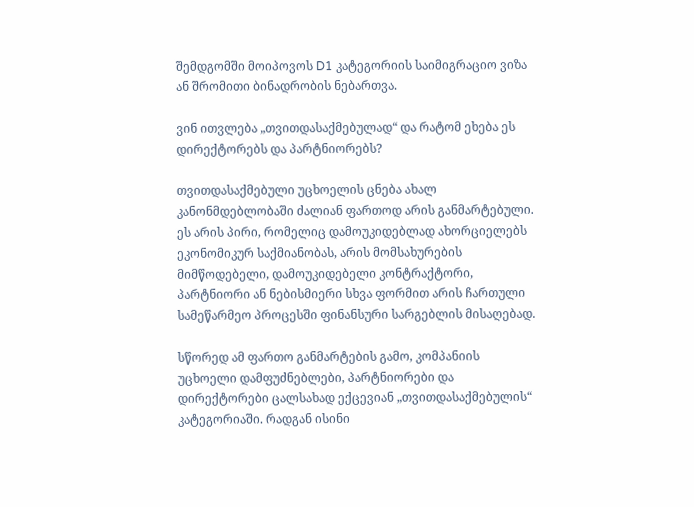შემდგომში მოიპოვოს D1 კატეგორიის საიმიგრაციო ვიზა ან შრომითი ბინადრობის ნებართვა.

ვინ ითვლება „თვითდასაქმებულად“ და რატომ ეხება ეს დირექტორებს და პარტნიორებს?

თვითდასაქმებული უცხოელის ცნება ახალ კანონმდებლობაში ძალიან ფართოდ არის განმარტებული. ეს არის პირი, რომელიც დამოუკიდებლად ახორციელებს ეკონომიკურ საქმიანობას, არის მომსახურების მიმწოდებელი, დამოუკიდებელი კონტრაქტორი, პარტნიორი ან ნებისმიერი სხვა ფორმით არის ჩართული სამეწარმეო პროცესში ფინანსური სარგებლის მისაღებად.

სწორედ ამ ფართო განმარტების გამო, კომპანიის უცხოელი დამფუძნებლები, პარტნიორები და დირექტორები ცალსახად ექცევიან „თვითდასაქმებულის“ კატეგორიაში. რადგან ისინი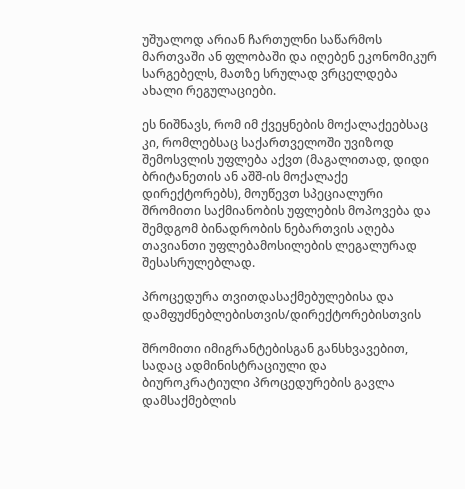უშუალოდ არიან ჩართულნი საწარმოს მართვაში ან ფლობაში და იღებენ ეკონომიკურ სარგებელს, მათზე სრულად ვრცელდება ახალი რეგულაციები.

ეს ნიშნავს, რომ იმ ქვეყნების მოქალაქეებსაც კი, რომლებსაც საქართველოში უვიზოდ შემოსვლის უფლება აქვთ (მაგალითად, დიდი ბრიტანეთის ან აშშ-ის მოქალაქე დირექტორებს), მოუწევთ სპეციალური შრომითი საქმიანობის უფლების მოპოვება და შემდგომ ბინადრობის ნებართვის აღება თავიანთი უფლებამოსილების ლეგალურად შესასრულებლად.

პროცედურა თვითდასაქმებულებისა და დამფუძნებლებისთვის/დირექტორებისთვის

შრომითი იმიგრანტებისგან განსხვავებით, სადაც ადმინისტრაციული და ბიუროკრატიული პროცედურების გავლა დამსაქმებლის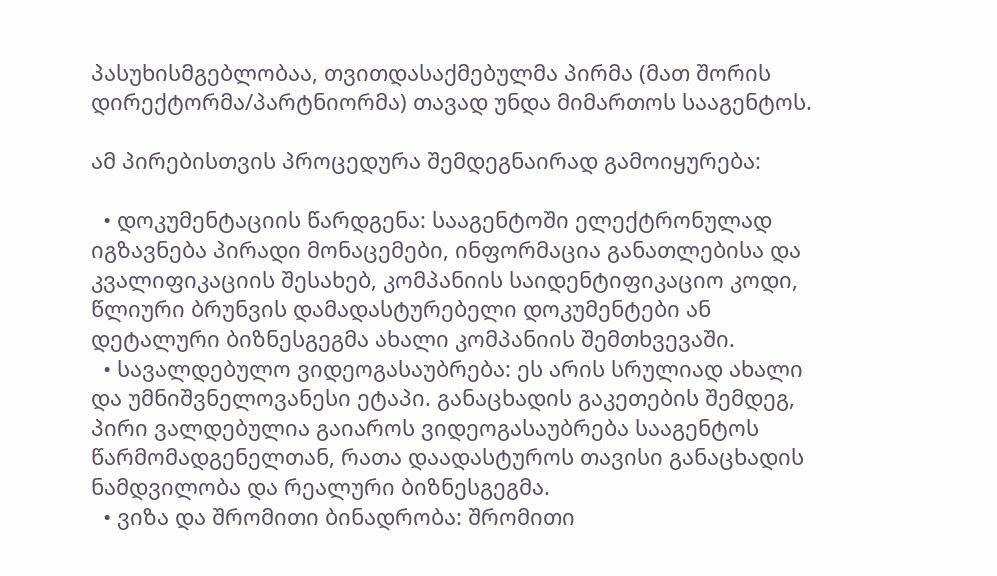პასუხისმგებლობაა, თვითდასაქმებულმა პირმა (მათ შორის დირექტორმა/პარტნიორმა) თავად უნდა მიმართოს სააგენტოს.

ამ პირებისთვის პროცედურა შემდეგნაირად გამოიყურება:

  • დოკუმენტაციის წარდგენა: სააგენტოში ელექტრონულად იგზავნება პირადი მონაცემები, ინფორმაცია განათლებისა და კვალიფიკაციის შესახებ, კომპანიის საიდენტიფიკაციო კოდი, წლიური ბრუნვის დამადასტურებელი დოკუმენტები ან დეტალური ბიზნესგეგმა ახალი კომპანიის შემთხვევაში.
  • სავალდებულო ვიდეოგასაუბრება: ეს არის სრულიად ახალი და უმნიშვნელოვანესი ეტაპი. განაცხადის გაკეთების შემდეგ, პირი ვალდებულია გაიაროს ვიდეოგასაუბრება სააგენტოს წარმომადგენელთან, რათა დაადასტუროს თავისი განაცხადის ნამდვილობა და რეალური ბიზნესგეგმა.
  • ვიზა და შრომითი ბინადრობა: შრომითი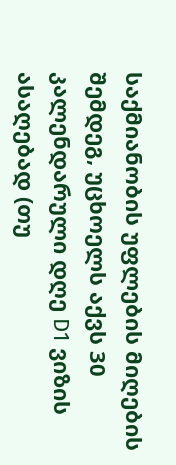საქმიანობის უფლების მიღების შემდეგ, უცხოელს აქვს 30 კალენდარული დღე D1 ვიზის ასაღებად (თუ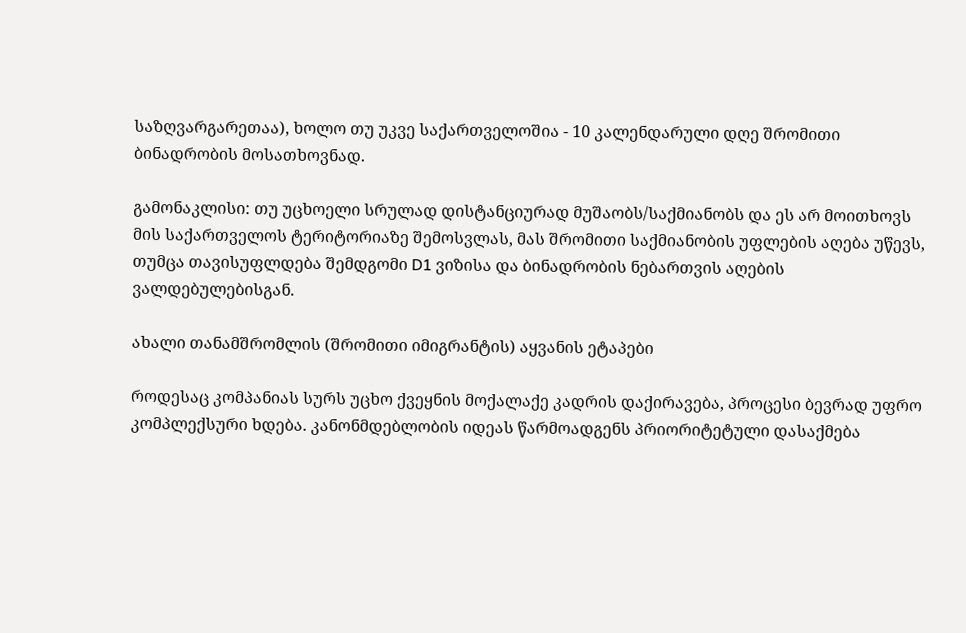საზღვარგარეთაა), ხოლო თუ უკვე საქართველოშია - 10 კალენდარული დღე შრომითი ბინადრობის მოსათხოვნად.

გამონაკლისი: თუ უცხოელი სრულად დისტანციურად მუშაობს/საქმიანობს და ეს არ მოითხოვს მის საქართველოს ტერიტორიაზე შემოსვლას, მას შრომითი საქმიანობის უფლების აღება უწევს, თუმცა თავისუფლდება შემდგომი D1 ვიზისა და ბინადრობის ნებართვის აღების ვალდებულებისგან.

ახალი თანამშრომლის (შრომითი იმიგრანტის) აყვანის ეტაპები

როდესაც კომპანიას სურს უცხო ქვეყნის მოქალაქე კადრის დაქირავება, პროცესი ბევრად უფრო კომპლექსური ხდება. კანონმდებლობის იდეას წარმოადგენს პრიორიტეტული დასაქმება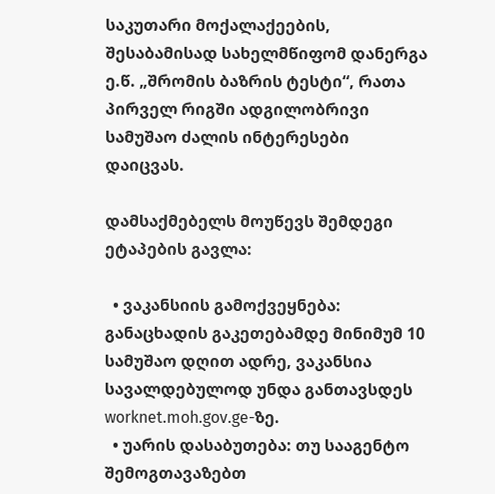საკუთარი მოქალაქეების, შესაბამისად სახელმწიფომ დანერგა ე.წ. „შრომის ბაზრის ტესტი“, რათა პირველ რიგში ადგილობრივი სამუშაო ძალის ინტერესები დაიცვას.

დამსაქმებელს მოუწევს შემდეგი ეტაპების გავლა:

  • ვაკანსიის გამოქვეყნება: განაცხადის გაკეთებამდე მინიმუმ 10 სამუშაო დღით ადრე, ვაკანსია სავალდებულოდ უნდა განთავსდეს worknet.moh.gov.ge-ზე.
  • უარის დასაბუთება: თუ სააგენტო შემოგთავაზებთ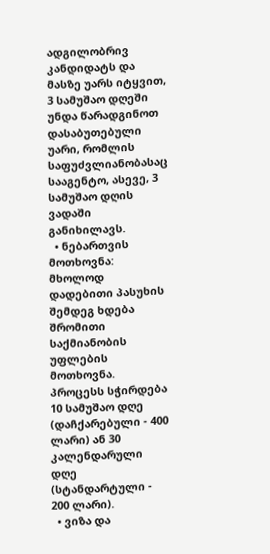ადგილობრივ კანდიდატს და მასზე უარს იტყვით, 3 სამუშაო დღეში უნდა წარადგინოთ დასაბუთებული უარი, რომლის საფუძვლიანობასაც სააგენტო, ასევე, 3 სამუშაო დღის ვადაში განიხილავს.
  • ნებართვის მოთხოვნა: მხოლოდ დადებითი პასუხის შემდეგ ხდება შრომითი საქმიანობის უფლების მოთხოვნა. პროცესს სჭირდება 10 სამუშაო დღე (დაჩქარებული - 400 ლარი) ან 30 კალენდარული დღე (სტანდარტული - 200 ლარი).
  • ვიზა და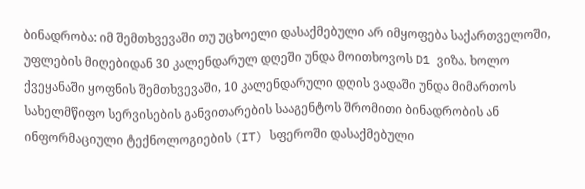ბინადრობა: იმ შემთხვევაში თუ უცხოელი დასაქმებული არ იმყოფება საქართველოში, უფლების მიღებიდან 30 კალენდარულ დღეში უნდა მოითხოვოს D1 ვიზა. ხოლო ქვეყანაში ყოფნის შემთხვევაში, 10 კალენდარული დღის ვადაში უნდა მიმართოს სახელმწიფო სერვისების განვითარების სააგენტოს შრომითი ბინადრობის ან ინფორმაციული ტექნოლოგიების (IT) სფეროში დასაქმებული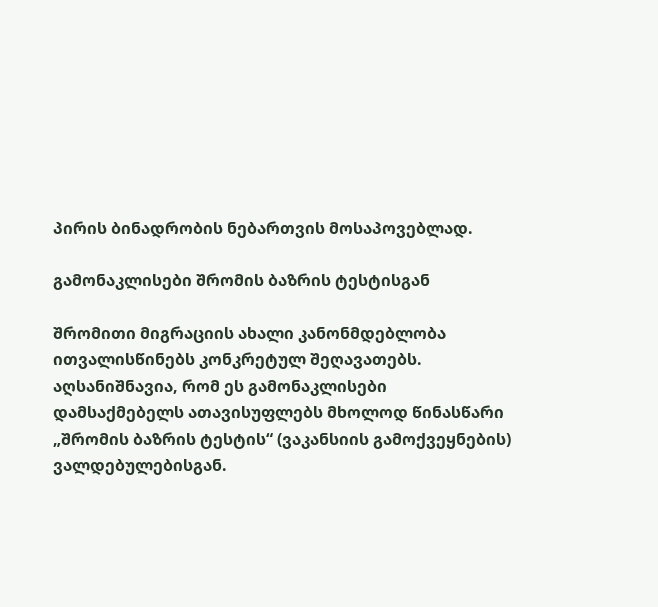პირის ბინადრობის ნებართვის მოსაპოვებლად.

გამონაკლისები შრომის ბაზრის ტესტისგან

შრომითი მიგრაციის ახალი კანონმდებლობა ითვალისწინებს კონკრეტულ შეღავათებს. აღსანიშნავია, რომ ეს გამონაკლისები დამსაქმებელს ათავისუფლებს მხოლოდ წინასწარი „შრომის ბაზრის ტესტის“ (ვაკანსიის გამოქვეყნების) ვალდებულებისგან.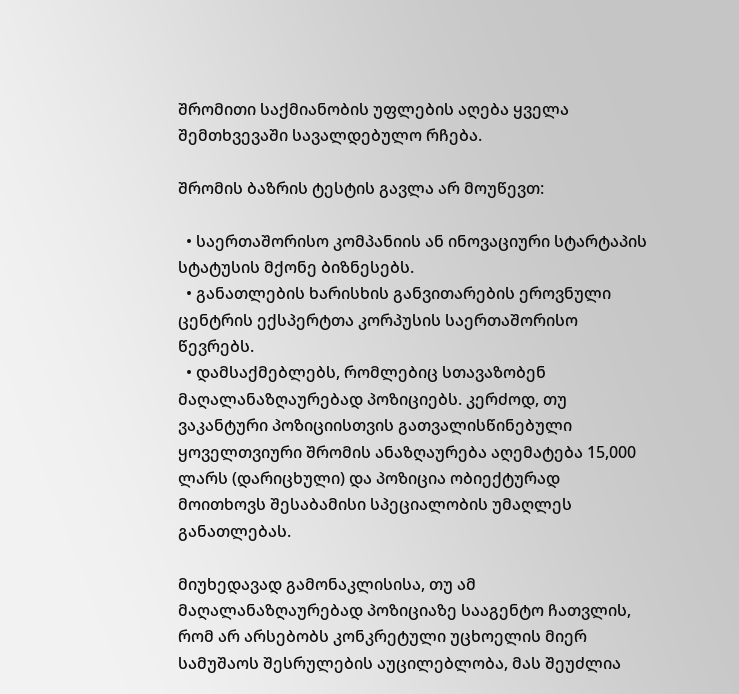შრომითი საქმიანობის უფლების აღება ყველა შემთხვევაში სავალდებულო რჩება.

შრომის ბაზრის ტესტის გავლა არ მოუწევთ:

  • საერთაშორისო კომპანიის ან ინოვაციური სტარტაპის სტატუსის მქონე ბიზნესებს.
  • განათლების ხარისხის განვითარების ეროვნული ცენტრის ექსპერტთა კორპუსის საერთაშორისო წევრებს.
  • დამსაქმებლებს, რომლებიც სთავაზობენ მაღალანაზღაურებად პოზიციებს. კერძოდ, თუ ვაკანტური პოზიციისთვის გათვალისწინებული ყოველთვიური შრომის ანაზღაურება აღემატება 15,000 ლარს (დარიცხული) და პოზიცია ობიექტურად მოითხოვს შესაბამისი სპეციალობის უმაღლეს განათლებას.

მიუხედავად გამონაკლისისა, თუ ამ მაღალანაზღაურებად პოზიციაზე სააგენტო ჩათვლის, რომ არ არსებობს კონკრეტული უცხოელის მიერ სამუშაოს შესრულების აუცილებლობა, მას შეუძლია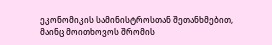ეკონომიკის სამინისტროსთან შეთანხმებით, მაინც მოითხოვოს შრომის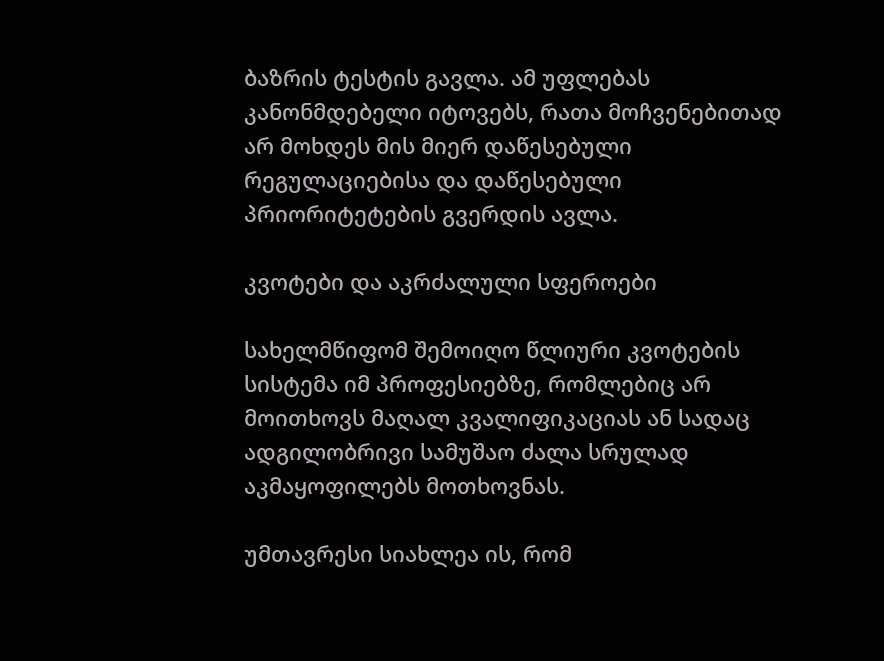ბაზრის ტესტის გავლა. ამ უფლებას კანონმდებელი იტოვებს, რათა მოჩვენებითად არ მოხდეს მის მიერ დაწესებული რეგულაციებისა და დაწესებული პრიორიტეტების გვერდის ავლა.

კვოტები და აკრძალული სფეროები

სახელმწიფომ შემოიღო წლიური კვოტების სისტემა იმ პროფესიებზე, რომლებიც არ მოითხოვს მაღალ კვალიფიკაციას ან სადაც ადგილობრივი სამუშაო ძალა სრულად აკმაყოფილებს მოთხოვნას.

უმთავრესი სიახლეა ის, რომ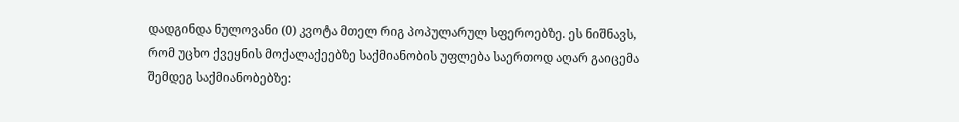დადგინდა ნულოვანი (0) კვოტა მთელ რიგ პოპულარულ სფეროებზე. ეს ნიშნავს, რომ უცხო ქვეყნის მოქალაქეებზე საქმიანობის უფლება საერთოდ აღარ გაიცემა შემდეგ საქმიანობებზე: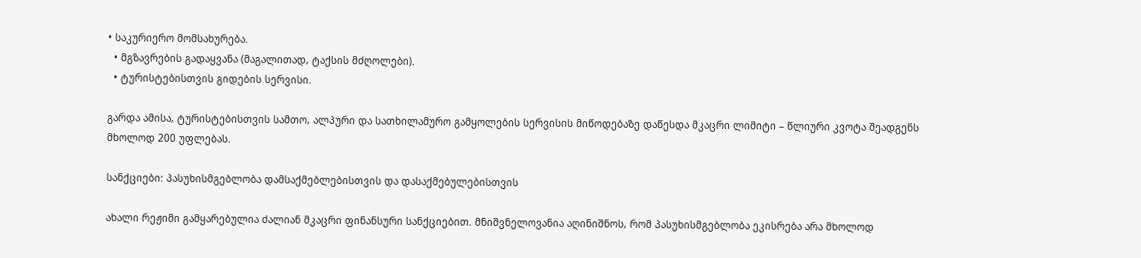• საკურიერო მომსახურება.
  • მგზავრების გადაყვანა (მაგალითად, ტაქსის მძღოლები).
  • ტურისტებისთვის გიდების სერვისი.

გარდა ამისა, ტურისტებისთვის სამთო, ალპური და სათხილამურო გამყოლების სერვისის მიწოდებაზე დაწესდა მკაცრი ლიმიტი – წლიური კვოტა შეადგენს მხოლოდ 200 უფლებას.

სანქციები: პასუხისმგებლობა დამსაქმებლებისთვის და დასაქმებულებისთვის

ახალი რეჟიმი გამყარებულია ძალიან მკაცრი ფინანსური სანქციებით. მნიშვნელოვანია აღინიშნოს, რომ პასუხისმგებლობა ეკისრება არა მხოლოდ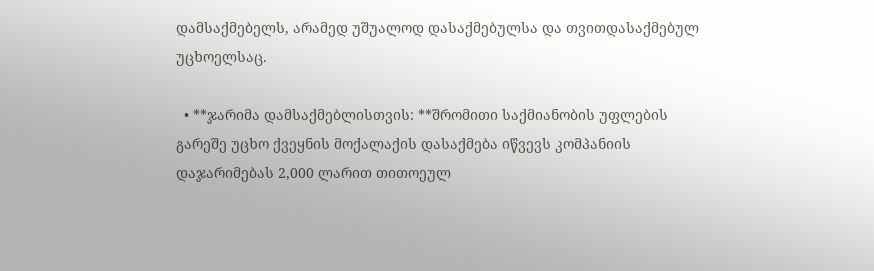დამსაქმებელს, არამედ უშუალოდ დასაქმებულსა და თვითდასაქმებულ უცხოელსაც.

  • **ჯარიმა დამსაქმებლისთვის: **შრომითი საქმიანობის უფლების გარეშე უცხო ქვეყნის მოქალაქის დასაქმება იწვევს კომპანიის დაჯარიმებას 2,000 ლარით თითოეულ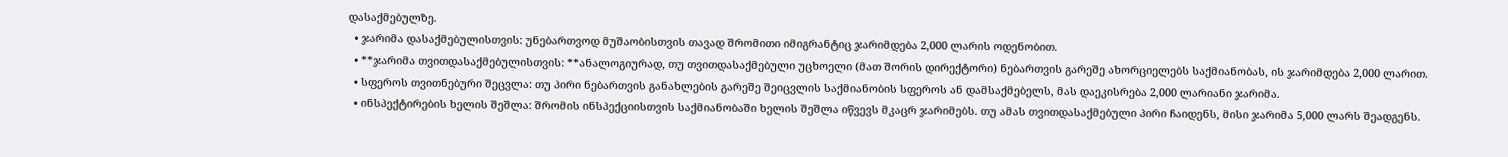დასაქმებულზე.
  • ჯარიმა დასაქმებულისთვის: უნებართვოდ მუშაობისთვის თავად შრომითი იმიგრანტიც ჯარიმდება 2,000 ლარის ოდენობით.
  • **ჯარიმა თვითდასაქმებულისთვის: **ანალოგიურად, თუ თვითდასაქმებული უცხოელი (მათ შორის დირექტორი) ნებართვის გარეშე ახორციელებს საქმიანობას, ის ჯარიმდება 2,000 ლარით.
  • სფეროს თვითნებური შეცვლა: თუ პირი ნებართვის განახლების გარეშე შეიცვლის საქმიანობის სფეროს ან დამსაქმებელს, მას დაეკისრება 2,000 ლარიანი ჯარიმა.
  • ინსპექტირების ხელის შეშლა: შრომის ინსპექციისთვის საქმიანობაში ხელის შეშლა იწვევს მკაცრ ჯარიმებს. თუ ამას თვითდასაქმებული პირი ჩაიდენს, მისი ჯარიმა 5,000 ლარს შეადგენს.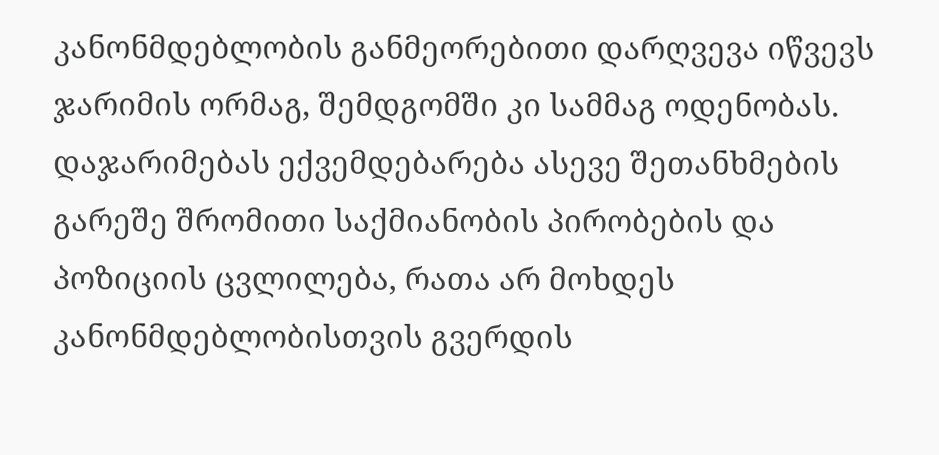კანონმდებლობის განმეორებითი დარღვევა იწვევს ჯარიმის ორმაგ, შემდგომში კი სამმაგ ოდენობას. დაჯარიმებას ექვემდებარება ასევე შეთანხმების გარეშე შრომითი საქმიანობის პირობების და პოზიციის ცვლილება, რათა არ მოხდეს კანონმდებლობისთვის გვერდის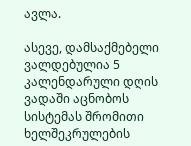ავლა.

ასევე, დამსაქმებელი ვალდებულია 5 კალენდარული დღის ვადაში აცნობოს სისტემას შრომითი ხელშეკრულების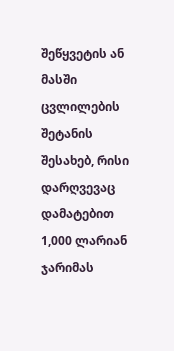შეწყვეტის ან მასში ცვლილების შეტანის შესახებ, რისი დარღვევაც დამატებით 1,000 ლარიან ჯარიმას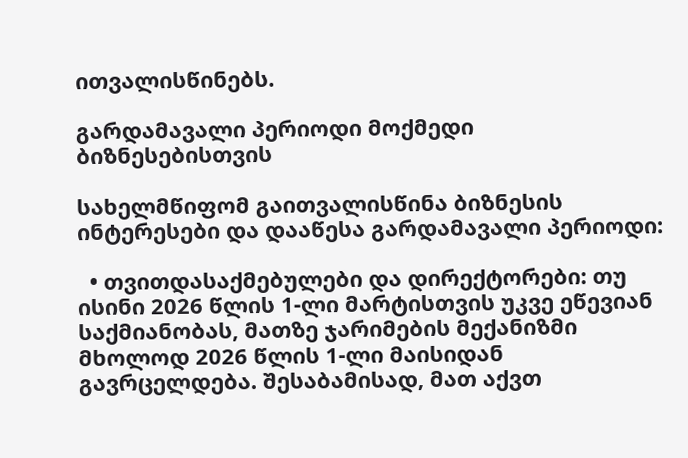ითვალისწინებს.

გარდამავალი პერიოდი მოქმედი ბიზნესებისთვის

სახელმწიფომ გაითვალისწინა ბიზნესის ინტერესები და დააწესა გარდამავალი პერიოდი:

  • თვითდასაქმებულები და დირექტორები: თუ ისინი 2026 წლის 1-ლი მარტისთვის უკვე ეწევიან საქმიანობას, მათზე ჯარიმების მექანიზმი მხოლოდ 2026 წლის 1-ლი მაისიდან გავრცელდება. შესაბამისად, მათ აქვთ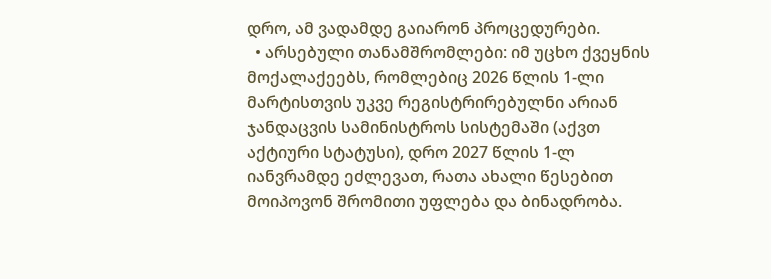დრო, ამ ვადამდე გაიარონ პროცედურები.
  • არსებული თანამშრომლები: იმ უცხო ქვეყნის მოქალაქეებს, რომლებიც 2026 წლის 1-ლი მარტისთვის უკვე რეგისტრირებულნი არიან ჯანდაცვის სამინისტროს სისტემაში (აქვთ აქტიური სტატუსი), დრო 2027 წლის 1-ლ იანვრამდე ეძლევათ, რათა ახალი წესებით მოიპოვონ შრომითი უფლება და ბინადრობა.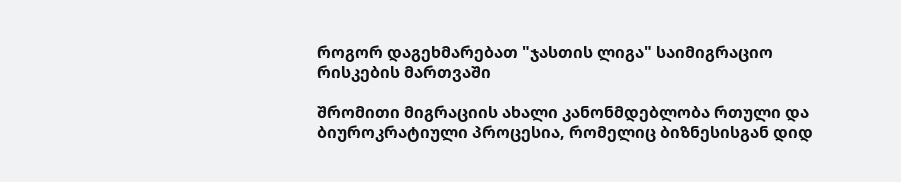როგორ დაგეხმარებათ "ჯასთის ლიგა" საიმიგრაციო რისკების მართვაში

შრომითი მიგრაციის ახალი კანონმდებლობა რთული და ბიუროკრატიული პროცესია, რომელიც ბიზნესისგან დიდ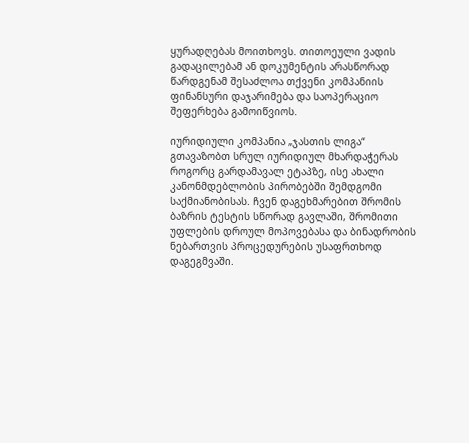ყურადღებას მოითხოვს. თითოეული ვადის გადაცილებამ ან დოკუმენტის არასწორად წარდგენამ შესაძლოა თქვენი კომპანიის ფინანსური დაჯარიმება და საოპერაციო შეფერხება გამოიწვიოს.

იურიდიული კომპანია „ჯასთის ლიგა“ გთავაზობთ სრულ იურიდიულ მხარდაჭერას როგორც გარდამავალ ეტაპზე, ისე ახალი კანონმდებლობის პირობებში შემდგომი საქმიანობისას. ჩვენ დაგეხმარებით შრომის ბაზრის ტესტის სწორად გავლაში, შრომითი უფლების დროულ მოპოვებასა და ბინადრობის ნებართვის პროცედურების უსაფრთხოდ დაგეგმვაში.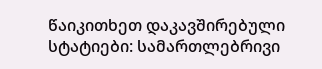წაიკითხეთ დაკავშირებული სტატიები: სამართლებრივი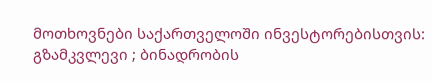მოთხოვნები საქართველოში ინვესტორებისთვის: გზამკვლევი ; ბინადრობის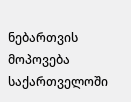ნებართვის მოპოვება საქართველოში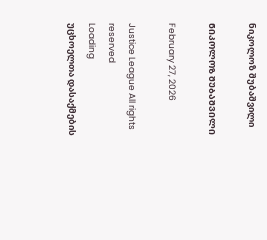ნიკოლოზ შუბაშვილი

ᲜᲘᲙᲝᲚᲝᲖ ᲨᲣᲑᲐᲨᲕᲘᲚᲘ

February 27, 2026

Justice League All rights reserved
Loading
უცხოელთა დასაქმების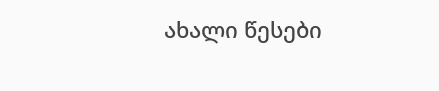ახალი წესები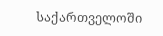საქართველოში